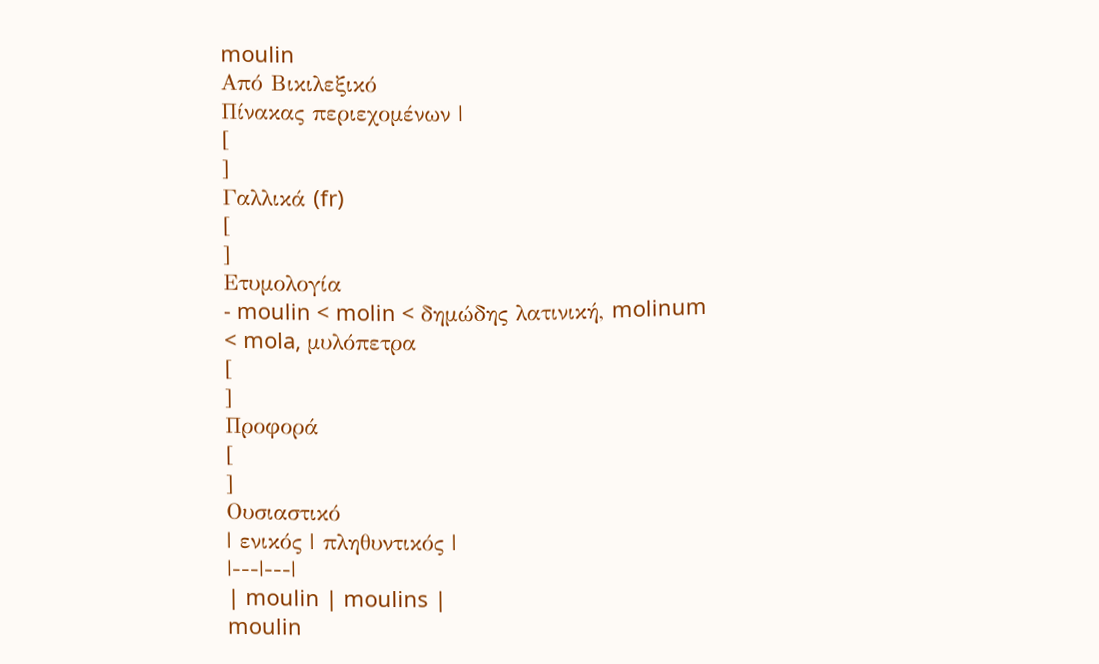moulin
Από Βικιλεξικό
Πίνακας περιεχομένων |
[
]
Γαλλικά (fr)
[
]
Ετυμολογία
- moulin < molin < δημώδης λατινική, molinum < mola, μυλόπετρα
[
]
Προφορά
[
]
Ουσιαστικό
| ενικός | πληθυντικός |
|---|---|
| moulin | moulins |
moulin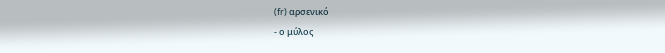(fr) αρσενικό
- ο μύλος